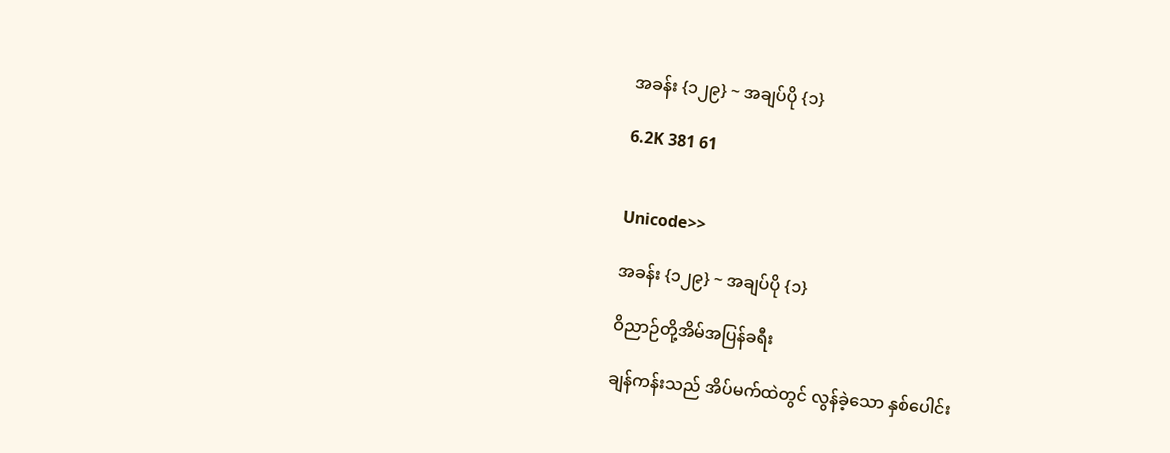အခန်း {၁၂၉} ~ အချပ်ပို {၁}

6.2K 381 61


Unicode>>

အခန်း {၁၂၉} ~ အချပ်ပို {၁}

ဝိညာဉ်တို့အိမ်အပြန်ခရီး

ချန်ကန်းသည် အိပ်မက်ထဲတွင် လွန်ခဲ့သော နှစ်ပေါင်း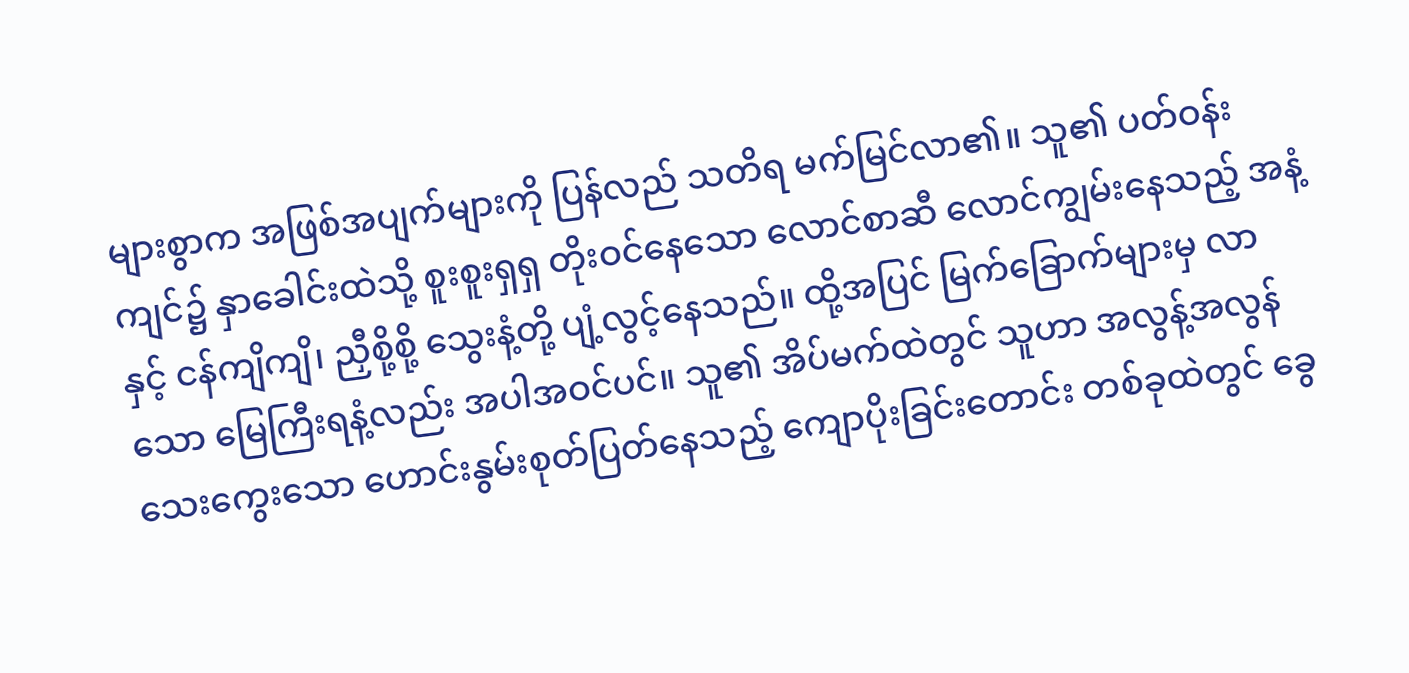များစွာက အဖြစ်အပျက်များကို ပြန်လည် သတိရ မက်မြင်လာ၏။ သူ၏ ပတ်ဝန်းကျင်၌ နှာခေါင်းထဲသို့ စူးစူးရှရှ တိုးဝင်နေသော လောင်စာဆီ လောင်ကျွမ်းနေသည့် အနံ့နှင့် ငန်ကျိကျိ၊ ညှီစို့စို့ သွေးနံ့တို့ ပျံ့လွင့်နေသည်။ ထို့အပြင် မြက်ခြောက်များမှ လာသော မြေကြီးရနံ့လည်း အပါအဝင်ပင်။ သူ၏ အိပ်မက်ထဲတွင် သူဟာ အလွန့်အလွန် သေးကွေးသော ဟောင်းနွမ်းစုတ်ပြတ်နေသည့် ကျောပိုးခြင်းတောင်း တစ်ခုထဲတွင် ခွေ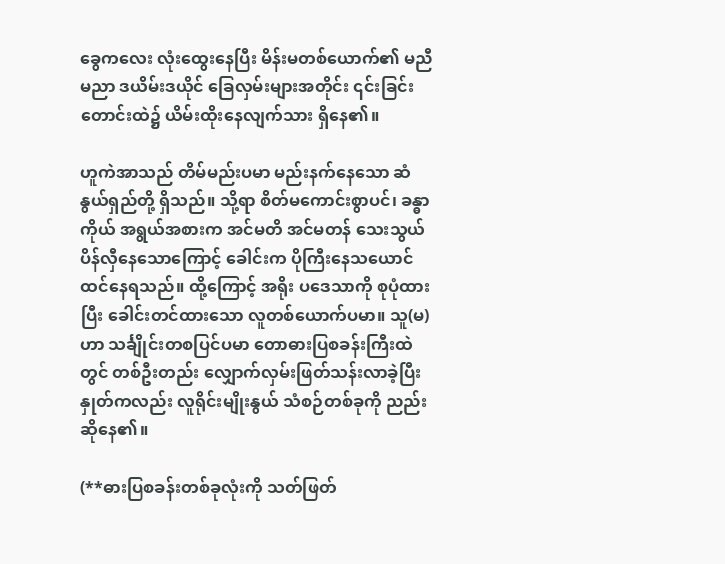ခွေကလေး လုံးထွေးနေပြီး မိန်းမတစ်ယောက်၏ မညီမညာ ဒယိမ်းဒယိုင် ခြေလှမ်းများအတိုင်း ၎င်းခြင်းတောင်းထဲ၌ ယိမ်းထိုးနေလျက်သား ရှိနေ၏။

ဟူကဲအာသည် တိမ်မည်းပမာ မည်းနက်နေသော ဆံနွယ်ရှည်တို့ ရှိသည်။ သို့ရာ စိတ်မကောင်းစွာပင်၊ ခန္ဓာကိုယ် အရွယ်အစားက အင်မတိ အင်မတန် သေးသွယ် ပိန်လှီနေသောကြောင့် ခေါင်းက ပိုကြီးနေသယောင် ထင်နေရသည်။ ထို့ကြောင့် အရိုး ပဒေသာကို စုပုံထားပြီး ခေါင်းတင်ထားသော လူတစ်ယောက်ပမာ။ သူ(မ)ဟာ သင်္ချိုင်းတစပြင်ပမာ တောဓားပြစခန်းကြီးထဲတွင် တစ်ဦးတည်း လျှောက်လှမ်းဖြတ်သန်းလာခဲ့ပြီး နှုတ်ကလည်း လူရိုင်းမျိုးနွယ် သံစဉ်တစ်ခုကို ညည်းဆိုနေ၏။

(**ဓားပြစခန်းတစ်ခုလုံးကို သတ်ဖြတ်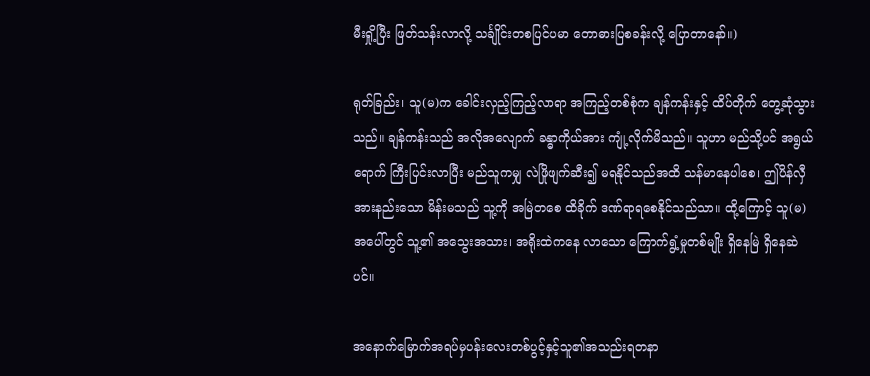မီးရှို့ပြီး ဖြတ်သန်းလာလို့ သင်္ချိုင်းတစပြင်ပမာ တောဓားပြစခန်းလို့ ပြောတာနော်။)

ရုတ်ခြည်း၊ သူ(မ)က ခေါင်းလှည့်ကြည့်လာရာ အကြည့်တစ်စုံက ချန်ကန်းနှင့် ထိပ်တိုက် တွေ့ဆုံသွားသည်။ ချန်ကန်းသည် အလိုအလျောက် ခန္ဓာကိုယ်အား ကျုံ့လိုက်မိသည်။ သူဟာ မည်သို့ပင် အရွယ်ရောက် ကြီးပြင်းလာပြီး မည်သူကမျှ လဲဖြိုဖျက်ဆီး၍ မရနိုင်သည်အထိ သန်မာနေပါစေ၊ ဤပိန်လှီအားနည်းသော မိန်းမသည် သူ့ကို အမြဲတစေ ထိခိုက် ဒဏ်ရာရစေနိုင်သည်သာ။ ထို့ကြောင့် သူ(မ)အပေါ်တွင် သူ့၏ အသွေးအသား၊ အရိုးထဲကနေ လာသော ကြောက်ရွံ့မှုတစ်မျိုး ရှိနေမြဲ ရှိနေဆဲပင်။

အနောက်မြောက်အရပ်မှပန်းလေးတစ်ပွင့်နှင့်သူ၏အသည်းရတနာ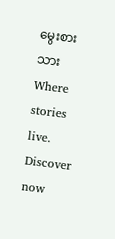မွေးစားသားWhere stories live. Discover now